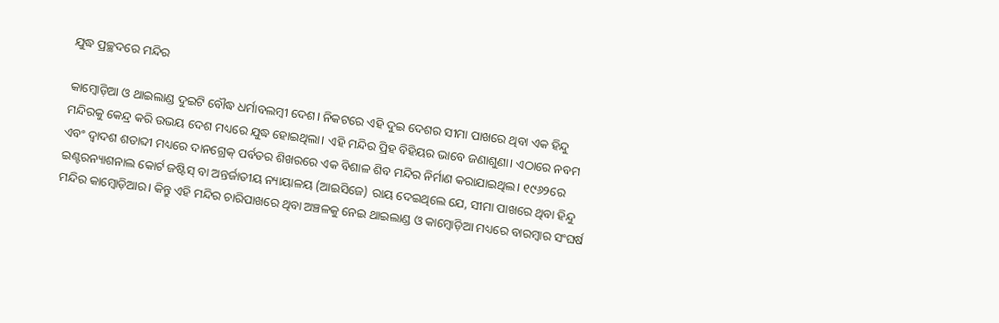ଯୁଦ୍ଧ ପ୍ରଚ୍ଛଦରେ ମନ୍ଦିର

କାମ୍ବୋଡ଼ିଆ ଓ ଥାଇଲାଣ୍ଡ ଦୁଇଟି ବୌଦ୍ଧ ଧର୍ମାବଲମ୍ବୀ ଦେଶ। ନିକଟରେ ଏହି ଦୁଇ ଦେଶର ସୀମା ପାଖରେ ଥିବା ଏକ ହିନ୍ଦୁ ମନ୍ଦିରକୁ କେନ୍ଦ୍ର କରି ଉଭୟ ଦେଶ ମଧ୍ୟରେ ଯୁଦ୍ଧ ହୋଇଥିଲା। ଏହି ମନ୍ଦିର ପ୍ରିହ ବିହିୟର ଭାବେ ଜଣାଶୁଣା। ଏଠାରେ ନବମ ଏବଂ ଦ୍ୱାଦଶ ଶତାବ୍ଦୀ ମଧ୍ୟରେ ଦାନଗ୍ରେକ୍‌ ପର୍ବତର ଶିଖରରେ ଏକ ବିଶାଳ ଶିବ ମନ୍ଦିର ନିର୍ମାଣ କରାଯାଇଥିଲ। ୧୯୬୨ରେ ଇଣ୍ଟରନ୍ୟାଶନାଲ କୋର୍ଟ ଜଷ୍ଟିସ୍‌ ବା ଅନ୍ତର୍ଜାତୀୟ ନ୍ୟାୟାଳୟ (ଆଇସିଜେ) ରାୟ ଦେଇଥିଲେ ଯେ, ସୀମା ପାଖରେ ଥିବା ହିନ୍ଦୁ ମନ୍ଦିର କାମ୍ବୋଡ଼ିଆର। କିନ୍ତୁ ଏହି ମନ୍ଦିର ଚାରିପାଖରେ ଥିବା ଅଞ୍ଚଳକୁ ନେଇ ଥାଇଲାଣ୍ଡ ଓ କାମ୍ବୋଡ଼ିଆ ମଧ୍ୟରେ ବାରମ୍ବାର ସଂଘର୍ଷ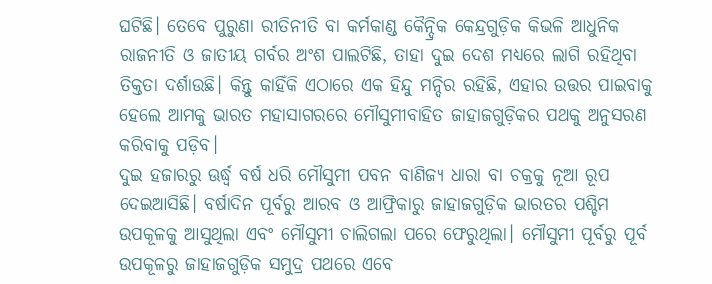ଘଟିଛି। ତେବେ ପୁରୁଣା ରୀତିନୀତି ବା କର୍ମକାଣ୍ଡ କୈନ୍ଦ୍ରିକ କେନ୍ଦ୍ରଗୁଡ଼ିକ କିଭଳି ଆଧୁନିକ ରାଜନୀତି ଓ ଜାତୀୟ ଗର୍ବର ଅଂଶ ପାଲଟିଛି, ତାହା ଦୁଇ ଦେଶ ମଧ୍ୟରେ ଲାଗି ରହିଥିବା ତିକ୍ତତା ଦର୍ଶାଉଛି। କିନ୍ତୁ କାହିଁକି ଏଠାରେ ଏକ ହିନ୍ଦୁ ମନ୍ଦିର ରହିଛି, ଏହାର ଉତ୍ତର ପାଇବାକୁ ହେଲେ ଆମକୁ ଭାରତ ମହାସାଗରରେ ମୌସୁମୀବାହିତ ଜାହାଜଗୁଡ଼ିକର ପଥକୁ ଅନୁସରଣ କରିବାକୁ ପଡ଼ିବ।
ଦୁଇ ହଜାରରୁ ଊର୍ଦ୍ଧ୍ୱ ବର୍ଷ ଧରି ମୌସୁମୀ ପବନ ବାଣିଜ୍ୟ ଧାରା ବା ଚକ୍ରକୁ ନୂଆ ରୂପ ଦେଇଆସିଛି। ବର୍ଷାଦିନ ପୂର୍ବରୁ ଆରବ ଓ ଆଫ୍ରିକାରୁ ଜାହାଜଗୁଡ଼ିକ ଭାରତର ପଶ୍ଚିମ ଉପକୂଳକୁ ଆସୁଥିଲା ଏବଂ ମୌସୁମୀ ଚାଲିଗଲା ପରେ ଫେରୁଥିଲା। ମୌସୁମୀ ପୂର୍ବରୁ ପୂର୍ବ ଉପକୂଳରୁ ଜାହାଜଗୁଡ଼ିକ ସମୁଦ୍ର ପଥରେ ଏବେ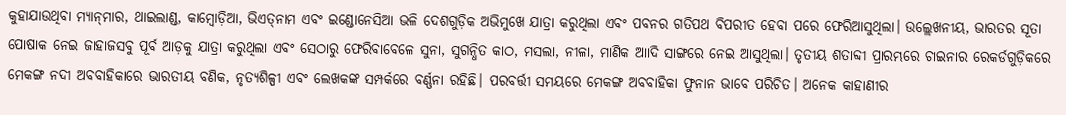କୁହାଯାଉଥିବା ମ୍ୟାନ୍‌ମାର, ଥାଇଲାଣ୍ଡ, କାମ୍ବୋଡ଼ିଆ, ଭିଏତ୍‌ନାମ ଏବଂ ଇଣ୍ଡୋନେସିଆ ଭଳି ଦେଶଗୁଡ଼ିକ ଅଭିମୁଖେ ଯାତ୍ରା କରୁଥିଲା ଏବଂ ପବନର ଗତିପଥ ବିପରୀତ ହେବା ପରେ ଫେରିଆସୁଥିଲା। ଉଲ୍ଲେଖନୀୟ, ଭାରତର ସୂତା ପୋଷାକ ନେଇ ଜାହାଜସବୁ ପୂର୍ବ ଆଡ଼କୁ ଯାତ୍ରା କରୁଥିଲା ଏବଂ ସେଠାରୁ ଫେରିବାବେଳେ ସୁନା, ସୁଗନ୍ଧିତ କାଠ, ମସଲା, ନୀଳା, ମାଣିକ ଆାଦି ସାଙ୍ଗରେ ନେଇ ଆସୁଥିଲା। ତୃତୀୟ ଶତାବ୍ଦୀ ପ୍ରାରମ୍ଭରେ ଚାଇନାର ରେକର୍ଡଗୁଡ଼ିକରେ ମେକଙ୍ଗ ନଦୀ ଅବବାହିକାରେ ଭାରତୀୟ ବଣିକ, ନୃତ୍ୟଶିଳ୍ପୀ ଏବଂ ଲେଖକଙ୍କ ସମ୍ପର୍କରେ ବର୍ଣ୍ଣନା ରହିଛି। ପରବର୍ତ୍ତୀ ସମୟରେ ମେକଙ୍ଗ ଅବବାହିକା ଫୁନାନ ଭାବେ ପରିଚିତ। ଅନେକ କାହାଣୀର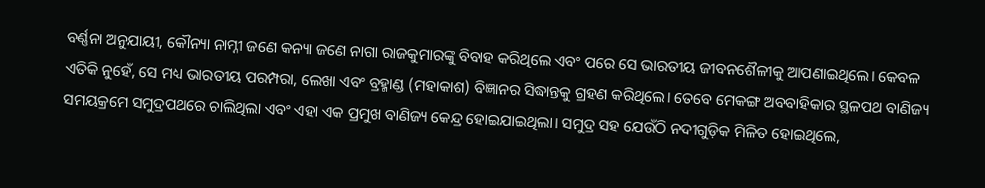ବର୍ଣ୍ଣନା ଅନୁଯାୟୀ, କୌନ୍ୟା ନାମ୍ନୀ ଜଣେ କନ୍ୟା ଜଣେ ନାଗା ରାଜକୁମାରଙ୍କୁ ବିବାହ କରିଥିଲେ ଏବଂ ପରେ ସେ ଭାରତୀୟ ଜୀବନଶୈଳୀକୁ ଆପଣାଇଥିଲେ। କେବଳ ଏତିକି ନୁହେଁ, ସେ ମଧ୍ୟ ଭାରତୀୟ ପରମ୍ପରା, ଲେଖା ଏବଂ ବ୍ରହ୍ମାଣ୍ଡ (ମହାକାଶ) ବିଜ୍ଞାନର ସିଦ୍ଧାନ୍ତକୁ ଗ୍ରହଣ କରିଥିଲେ। ତେବେ ମେକଙ୍ଗ ଅବବାହିକାର ସ୍ଥଳପଥ ବାଣିଜ୍ୟ ସମୟକ୍ରମେ ସମୁଦ୍ରପଥରେ ଚାଲିଥିଲା ଏବଂ ଏହା ଏକ ପ୍ରମୁଖ ବାଣିଜ୍ୟ କେନ୍ଦ୍ର ହୋଇଯାଇଥିଲା। ସମୁଦ୍ର ସହ ଯେଉଁଠି ନଦୀଗୁଡ଼ିକ ମିଳିତ ହୋଇଥିଲେ,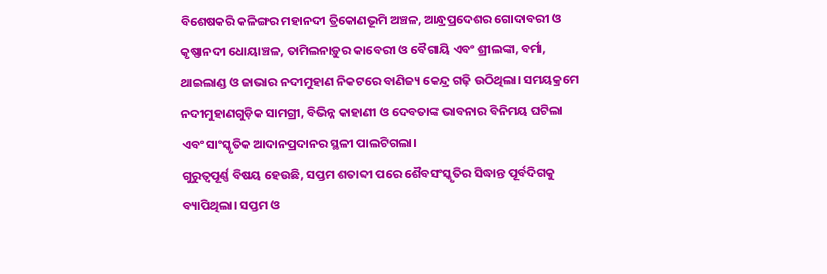ବିଶେଷକରି କଳିଙ୍ଗର ମହାନଦୀ ତ୍ରିକୋଣଭୂମି ଅଞ୍ଚଳ, ଆନ୍ଧ୍ରପ୍ରଦେଶର ଗୋଦାବରୀ ଓ କୃଷ୍ଣାନଦୀ ଧୋୟାଞ୍ଚଳ, ତାମିଲନାଡ଼ୁର କାବେରୀ ଓ ବୈଗାୟି ଏବଂ ଶ୍ରୀଲଙ୍କା, ବର୍ମା, ଥାଇଲାଣ୍ଡ ଓ ଜାଭାର ନଦୀମୁହାଣ ନିକଟରେ ବାଣିଜ୍ୟ କେନ୍ଦ୍ର ଗଢ଼ି ଉଠିଥିଲା। ସମୟକ୍ରମେ ନଦୀମୁହାଣଗୁଡ଼ିକ ସାମଗ୍ରୀ, ବିଭିନ୍ନ କାହାଣୀ ଓ ଦେବତାଙ୍କ ଭାବନାର ବିନିମୟ ଘଟିଲା ଏବଂ ସାଂସ୍କୃତିକ ଆଦାନପ୍ରଦାନର ସ୍ଥଳୀ ପାଲଟିଗଲା।
ଗୁରୁତ୍ୱପୂର୍ଣ୍ଣ ବିଷୟ ହେଉଛି, ସପ୍ତମ ଶତାବ୍ଦୀ ପରେ ଶୈବସଂସ୍କୃତିର ସିଦ୍ଧାନ୍ତ ପୂର୍ବଦିଗକୁ ବ୍ୟାପିଥିଲା। ସପ୍ତମ ଓ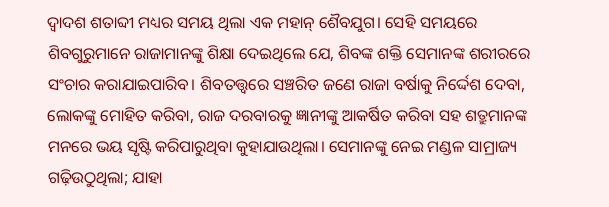ଦ୍ୱାଦଶ ଶତାବ୍ଦୀ ମଧ୍ୟର ସମୟ ଥିଲା ଏକ ମହାନ୍‌ ଶୈବଯୁଗ। ସେହି ସମୟରେ ଶିବଗୁରୁମାନେ ରାଜାମାନଙ୍କୁ ଶିକ୍ଷା ଦେଇଥିଲେ ଯେ, ଶିବଙ୍କ ଶକ୍ତି ସେମାନଙ୍କ ଶରୀରରେ ସଂଚାର କରାଯାଇପାରିବ। ଶିବତତ୍ତ୍ୱରେ ସଞ୍ଚରିତ ଜଣେ ରାଜା ବର୍ଷାକୁ ନିର୍ଦ୍ଦେଶ ଦେବା, ଲୋକଙ୍କୁ ମୋହିତ କରିବା, ରାଜ ଦରବାରକୁ ଜ୍ଞାନୀଙ୍କୁ ଆକର୍ଷିତ କରିବା ସହ ଶତ୍ରୁମାନଙ୍କ ମନରେ ଭୟ ସୃଷ୍ଟି କରିପାରୁଥିବା କୁହାଯାଉଥିଲା। ସେମାନଙ୍କୁ ନେଇ ମଣ୍ଡଳ ସାମ୍ରାଜ୍ୟ ଗଢ଼ିଉଠୁଥିଲା; ଯାହା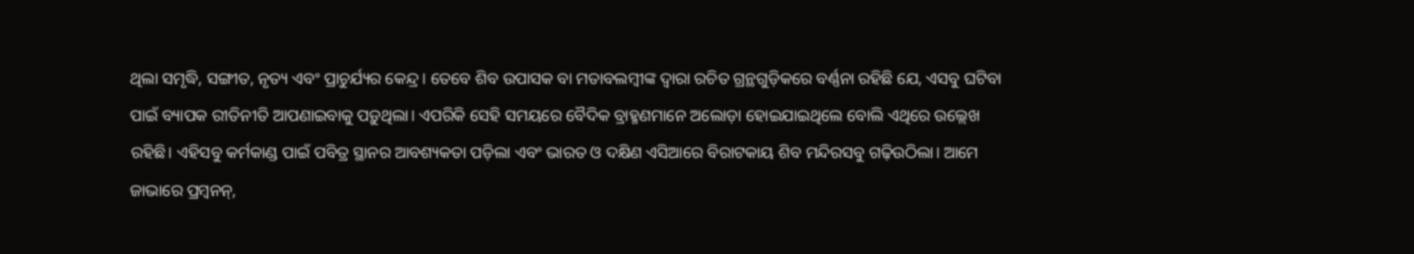ଥିଲା ସମୃଦ୍ଧି, ସଙ୍ଗୀତ, ନୃତ୍ୟ ଏବଂ ପ୍ରାଚୁର୍ଯ୍ୟର କେନ୍ଦ୍ର। ତେବେ ଶିବ ଉପାସକ ବା ମତାବଲମ୍ବୀଙ୍କ ଦ୍ୱାରା ରଚିତ ଗ୍ରନ୍ଥଗୁଡ଼ିକରେ ବର୍ଣ୍ଣନା ରହିଛି ଯେ, ଏସବୁ ଘଟିବା ପାଇଁ ବ୍ୟାପକ ରୀତିନୀତି ଆପଣାଇବାକୁ ପଡ଼ୁଥିଲା। ଏପରିକି ସେହି ସମୟରେ ବୈଦିକ ବ୍ରାହ୍ମଣମାନେ ଅଲୋଡ଼ା ହୋଇଯାଇଥିଲେ ବୋଲି ଏଥିରେ ଉଲ୍ଲେଖ ରହିଛି। ଏହିସବୁ କର୍ମକାଣ୍ଡ ପାଇଁ ପବିତ୍ର ସ୍ଥାନର ଆବଶ୍ୟକତା ପଡ଼ିଲା ଏବଂ ଭାରତ ଓ ଦକ୍ଷିଣ ଏସିଆରେ ବିରାଟକାୟ ଶିବ ମନ୍ଦିରସବୁ ଗଢ଼ିଉଠିଲା। ଆମେ ଜାଭାରେ ପ୍ରମ୍ବନନ୍‌,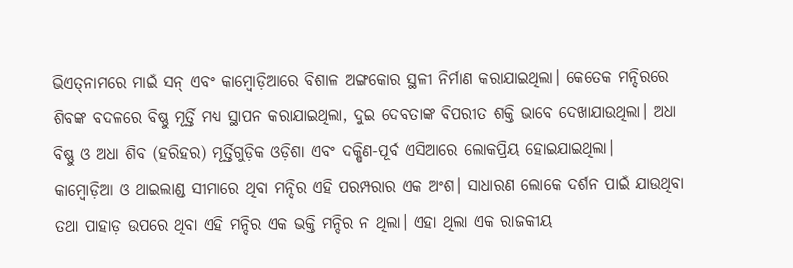ଭିଏତ୍‌ନାମରେ ମାଇଁ ସନ୍‌ ଏବଂ କାମ୍ବୋଡ଼ିଆରେ ବିଶାଳ ଅଙ୍ଗକୋର ସ୍ଥଳୀ ନିର୍ମାଣ କରାଯାଇଥିଲା। କେତେକ ମନ୍ଦିରରେ ଶିବଙ୍କ ବଦଳରେ ବିଷ୍ଣୁ ମୂର୍ତ୍ତି ମଧ୍ୟ ସ୍ଥାପନ କରାଯାଇଥିଲା, ଦୁଇ ଦେବତାଙ୍କ ବିପରୀତ ଶକ୍ତି ଭାବେ ଦେଖାଯାଉଥିଲା। ଅଧା ବିଷ୍ଣୁ ଓ ଅଧା ଶିବ (ହରିହର) ମୂର୍ତ୍ତିଗୁଡ଼ିକ ଓଡ଼ିଶା ଏବଂ ଦକ୍ଷିଣ-ପୂର୍ବ ଏସିଆରେ ଲୋକପ୍ରିୟ ହୋଇଯାଇଥିଲା।
କାମ୍ବୋଡ଼ିଆ ଓ ଥାଇଲାଣ୍ଡ ସୀମାରେ ଥିବା ମନ୍ଦିର ଏହି ପରମ୍ପରାର ଏକ ଅଂଶ। ସାଧାରଣ ଲୋକେ ଦର୍ଶନ ପାଇଁ ଯାଉଥିବା ତଥା ପାହାଡ଼ ଉପରେ ଥିବା ଏହି ମନ୍ଦିର ଏକ ଭକ୍ତି ମନ୍ଦିର ନ ଥିଲା। ଏହା ଥିଲା ଏକ ରାଜକୀୟ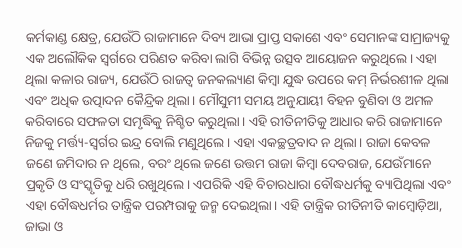କର୍ମକାଣ୍ଡ କ୍ଷେତ୍ର, ଯେଉଁଠି ରାଜାମାନେ ଦିବ୍ୟ ଆଭା ପ୍ରାପ୍ତ ସକାଶେ ଏବଂ ସେମାନଙ୍କ ସାମ୍ରାଜ୍ୟକୁ ଏକ ଅଲୌକିକ ସ୍ବର୍ଗରେ ପରିଣତ କରିବା ଲାଗି ବିଭିନ୍ନ ଉତ୍ସବ ଆୟୋଜନ କରୁଥିଲେ। ଏହା ଥିଲା କଳାର ରାଜ୍ୟ, ଯେଉଁଠି ରାଜତ୍ୱ ଜନକଲ୍ୟାଣ କିମ୍ବା ଯୁଦ୍ଧ ଉପରେ କମ୍‌ ନିର୍ଭରଶୀଳ ଥିଲା ଏବଂ ଅଧିକ ଉତ୍ପାଦନ କୈନ୍ଦ୍ରିକ ଥିଲା। ମୌସୁମୀ ସମୟ ଅନୁଯାୟୀ ବିହନ ବୁଣିବା ଓ ଅମଳ କରିବାରେ ସଫଳତା ସମୃଦ୍ଧିକୁ ନିଶ୍ଚିତ କରୁଥିଲା। ଏହି ରୀତିନୀତିକୁ ଆଧାର କରି ରାଜାମାନେ ନିଜକୁ ମର୍ତ୍ତ୍ୟ-ସ୍ବର୍ଗର ଇନ୍ଦ୍ର ବୋଲି ମଣୁଥିଲେ। ଏହା ଏକଚ୍ଛତ୍ରବାଦ ନ ଥିଲା। ରାଜା କେବଳ ଜଣେ ଜମିଦାର ନ ଥିଲେ, ବରଂ ଥିଲେ ଜଣେ ଉତ୍ତମ ରାଜା କିମ୍ବା ଦେବରାଜ, ଯେଉଁମାନେ ପ୍ରକୃତି ଓ ସଂସ୍କୃତିକୁ ଧରି ରଖୁଥିଲେ। ଏପରିକି ଏହି ବିଚାରଧାରା ବୌଦ୍ଧଧର୍ମକୁ ବ୍ୟାପିଥିଲା ଏବଂ ଏହା ବୌଦ୍ଧଧର୍ମର ତାନ୍ତ୍ରିକ ପରମ୍ପରାକୁ ଜନ୍ମ ଦେଇଥିଲା। ଏହି ତାନ୍ତ୍ରିକ ରୀତିନୀତି କାମ୍ବୋଡ଼ିଆ, ଜାଭା ଓ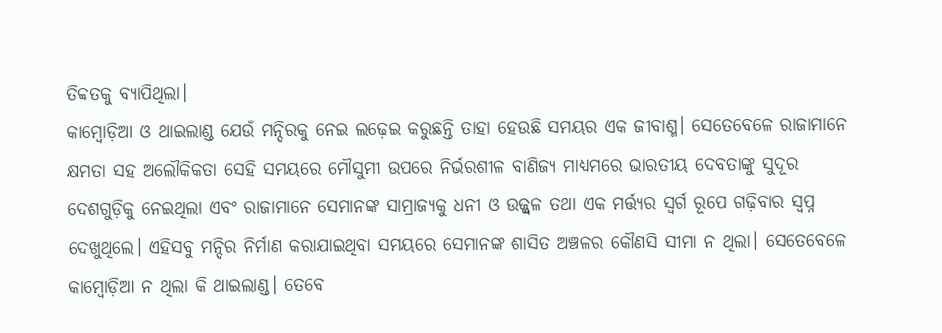ତିବ୍ବତକୁ ବ୍ୟାପିଥିଲା।
କାମ୍ବୋଡ଼ିଆ ଓ ଥାଇଲାଣ୍ଡ ଯେଉଁ ମନ୍ଦିରକୁ ନେଇ ଲଢ଼େଇ କରୁଛନ୍ତି ତାହା ହେଉଛି ସମୟର ଏକ ଜୀବାଶ୍ମ। ସେତେବେଳେ ରାଜାମାନେ କ୍ଷମତା ସହ ଅଲୌକିକତା ସେହି ସମୟରେ ମୌସୁମୀ ଉପରେ ନିର୍ଭରଶୀଳ ବାଣିଜ୍ୟ ମାଧ୍ୟମରେ ଭାରତୀୟ ଦେବତାଙ୍କୁ ସୁଦୂର ଦେଶଗୁଡ଼ିକୁ ନେଇଥିଲା ଏବଂ ରାଜାମାନେ ସେମାନଙ୍କ ସାମ୍ରାଜ୍ୟକୁ ଧନୀ ଓ ଉଜ୍ଜ୍ୱଳ ତଥା ଏକ ମର୍ତ୍ତ୍ୟର ସ୍ବର୍ଗ ରୂପେ ଗଢ଼ିବାର ସ୍ବପ୍ନ ଦେଖୁଥିଲେ। ଏହିସବୁ ମନ୍ଦିର ନିର୍ମାଣ କରାଯାଇଥିବା ସମୟରେ ସେମାନଙ୍କ ଶାସିତ ଅଞ୍ଚଳର କୌଣସି ସୀମା ନ ଥିଲା। ସେତେବେଳେ କାମ୍ବୋଡ଼ିଆ ନ ଥିଲା କି ଥାଇଲାଣ୍ଡ। ତେବେ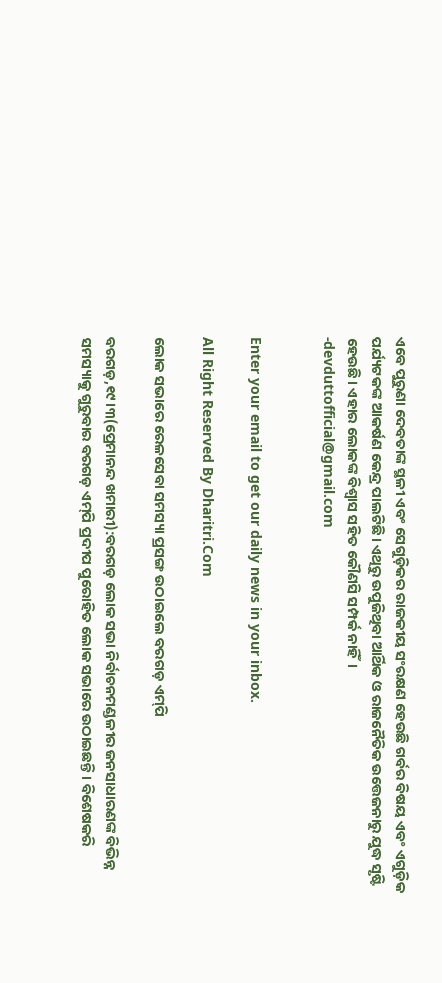ଏବେ ପୁରୁଣା ଦେବତାଙ୍କ ସ୍ଥଳୀ ଏବଂ ସେଗୁଡ଼ିକର ରାଜକୀୟ ସଂରକ୍ଷଣ ହେଉଛି ଗର୍ବର ବିଷୟ ଏବଂ ଏଗୁଡ଼ିକ ପର୍ଯ୍ୟଟକଙ୍କ ଆକର୍ଷଣ କେନ୍ଦ୍ର ପାଲଟିଛି। ଏଥିରୁ ଉପୁଜିଥିବା ଆର୍ଥିକ ଓ ରାଜନୈତିକ ଉତ୍ତେଜନାରୁ ଯୁଦ୍ଧ ସୃଷ୍ଟି ହେଉଛି। ଏହାର ଲୋକଙ୍କ ବିଶ୍ୱାସ ସହିତ କୌଣସି ସମ୍ପର୍କ ନାହିଁ।
-devduttofficial@gmail.com


Enter your email to get our daily news in your inbox.

All Right Reserved By Dharitri.Com

ଲୋକ ସଭାରେ ରେଳସେବା ସମସ୍ୟା ପ୍ରସଙ୍ଗ ଉଠାଇଲେ ବରଗଡ଼ ଏମ୍‌ପି

ବରଗଡ଼,୧୯।୩(ପ୍ରେମାନନ୍ଦ ଖମାରୀ):ବରଗଡ଼ ଲୋକ ସଭା ନିର୍ବାଚନମଣ୍ଡଳୀର ଜନସାଧାରଣଙ୍କ ବିଭିନ୍ନ ସମସ୍ୟାକୁ ଗୁରୁବାର ବରଗଡ଼ ଏମ୍‌ପି ପ୍ରଦୀପ ପୁରୋହିତ ଲୋକ ସଭାରେ ଉଠାଇଛନ୍ତି। ବିଶେଷକରି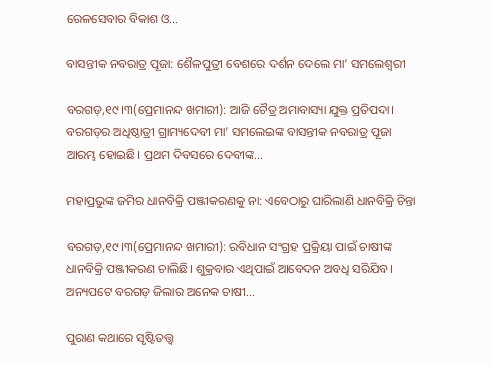ରେଳସେବାର ବିକାଶ ଓ…

ବାସନ୍ତୀକ ନବରାତ୍ର ପୂଜା: ଶୈଳପୁତ୍ରୀ ବେଶରେ ଦର୍ଶନ ଦେଲେ ମା’ ସମଲେଶ୍ବରୀ

ବରଗଡ଼,୧୯।୩(ପ୍ରେମାନନ୍ଦ ଖମାରୀ): ଆଜି ଚୈତ୍ର ଅମାବାସ୍ୟା ଯୁକ୍ତ ପ୍ରତିପଦା। ବରଗଡ଼ର ଅଧିଷ୍ଠାତ୍ରୀ ଗ୍ରାମ୍ୟଦେବୀ ମା’ ସମଲେଇଙ୍କ ବାସନ୍ତୀକ ନବରାତ୍ର ପୂଜା ଆରମ୍ଭ ହୋଇଛି। ପ୍ରଥମ ଦିବସରେ ଦେବୀଙ୍କ…

ମହାପ୍ରଭୁଙ୍କ ଜମିର ଧାନବିକ୍ରି ପଞ୍ଜୀକରଣକୁ ନା: ଏବେଠାରୁ ଘାରିଲାଣି ଧାନବିକ୍ରି ଚିନ୍ତା

ବରଗଡ଼,୧୯।୩(ପ୍ରେମାନନ୍ଦ ଖମାରୀ): ରବିଧାନ ସଂଗ୍ରହ ପ୍ରକ୍ରିୟା ପାଇଁ ଚାଷୀଙ୍କ ଧାନବିକ୍ରି ପଞ୍ଜୀକରଣ ଚାଲିଛି। ଶୁକ୍ରବାର ଏଥିପାଇଁ ଆବେଦନ ଅବଧି ସରିଯିବ। ଅନ୍ୟପଟେ ବରଗଡ଼ ଜିଲାର ଅନେକ ଚାଷୀ…

ପୁରାଣ କଥାରେ ସୃଷ୍ଟିତତ୍ତ୍ୱ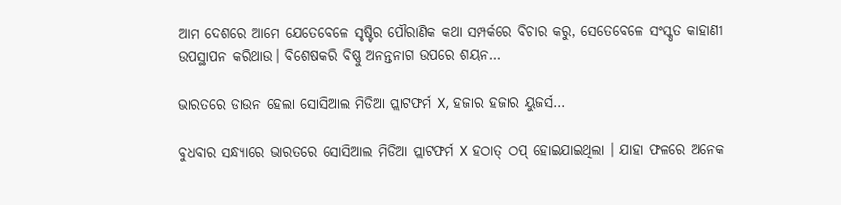ଆମ ଦେଶରେ ଆମେ ଯେତେବେଳେ ସୃଷ୍ଟିର ପୌରାଣିକ କଥା ସମ୍ପର୍କରେ ବିଚାର କରୁ, ସେତେବେଳେ ସଂସ୍କୃତ କାହାଣୀ ଉପସ୍ଥାପନ କରିଥାଉ। ବିଶେଷକରି ବିଷ୍ଣୁ ଅନନ୍ତନାଗ ଉପରେ ଶୟନ…

ଭାରତରେ ଡାଉନ ହେଲା ସୋସିଆଲ ମିଡିଆ ପ୍ଲାଟଫର୍ମ X, ହଜାର ହଜାର ୟୁଜର୍ସ…

ବୁଧବାର ସନ୍ଧ୍ୟାରେ ଭାରତରେ ସୋସିଆଲ ମିଡିଆ ପ୍ଲାଟଫର୍ମ X ହଠାତ୍ ଠପ୍ ହୋଇଯାଇଥିଲା । ଯାହା ଫଳରେ ଅନେକ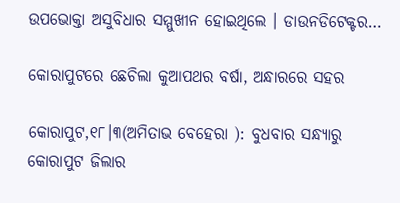ଉପଭୋକ୍ତା ଅସୁବିଧାର ସମ୍ମୁଖୀନ ହୋଇଥିଲେ । ଡାଉନଡିଟେକ୍ଟର…

କୋରାପୁଟରେ ଛେଚିଲା କୁଆପଥର ବର୍ଷା, ଅନ୍ଧାରରେ ସହର

କୋରାପୁଟ,୧୮।୩(ଅମିତାଭ ବେହେରା ): ବୁଧବାର ସନ୍ଧ୍ୟାରୁ କୋରାପୁଟ ଜିଲାର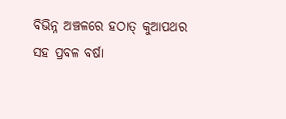ବିଭିନ୍ନ ଅଞ୍ଚଳରେ ହଠାତ୍ କୁଆପଥର ସହ ପ୍ରବଳ ବର୍ଷା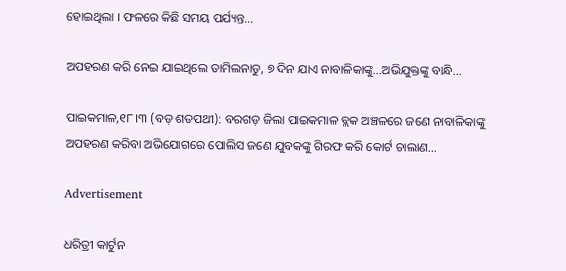ହୋଇଥିଲା । ଫଳରେ କିଛି ସମୟ ପର୍ଯ୍ୟନ୍ତ…

ଅପହରଣ କରି ନେଇ ଯାଇଥିଲେ ତାମିଲନାଡୁ, ୭ ଦିନ ଯାଏ ନାବାଳିକାଙ୍କୁ…ଅଭିଯୁକ୍ତଙ୍କୁ ବାନ୍ଧି…

ପାଇକମାଳ,୧୮।୩ (ବଡ଼ ଶତପଥୀ): ବରଗଡ଼ ଜିଲା ପାଇକମାଳ ବ୍ଲକ ଅଞ୍ଚଳରେ ଜଣେ ନାବାଳିକାଙ୍କୁ ଅପହରଣ କରିବା ଅଭିଯୋଗରେ ପୋଲିସ ଜଣେ ଯୁବକଙ୍କୁ ଗିରଫ କରି କୋର୍ଟ ଚାଲାଣ…

Advertisement

ଧରିତ୍ରୀ କାର୍ଟୁନ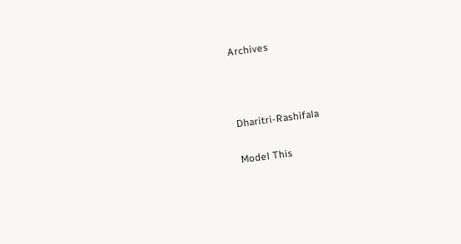Archives



Dharitri-Rashifala

Model This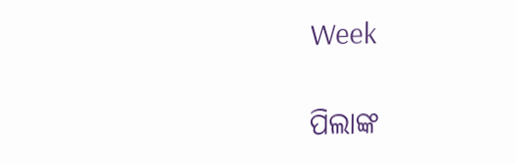Week

ପିଲାଙ୍କ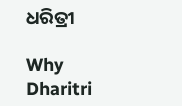ଧରିତ୍ରୀ

Why Dharitri